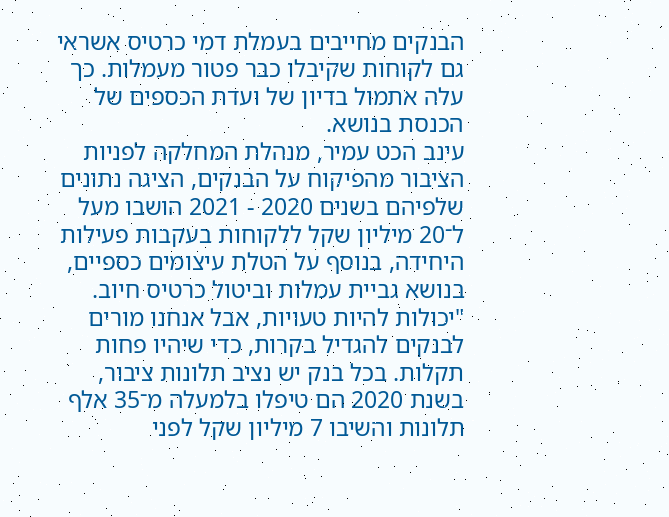הבנקים מחייבים בעמלת דמי כרטיס אשראי גם לקוחות שקיבלו כבר פטור מעמלות. כך עלה אתמול בדיון של ועדת הכספים של הכנסת בנושא.
עינב הכט עמיר, מנהלת המחלקה לפניות הציבור מהפיקוח על הבנקים, הציגה נתונים שלפיהם בשנים 2020 - 2021 הושבו מעל ל־20 מיליון שקל ללקוחות בעקבות פעילות היחידה, בנוסף על הטלת עיצומים כספיים, בנושא גביית עמלות וביטול כרטיס חיוב. "יכולות להיות טעויות, אבל אנחנו מורים לבנקים להגדיל בקרות, כדי שיהיו פחות תקלות. בכל בנק יש נציב תלונות ציבור, בשנת 2020 הם טיפלו בלמעלה מ־35 אלף תלונות והשיבו 7 מיליון שקל לפני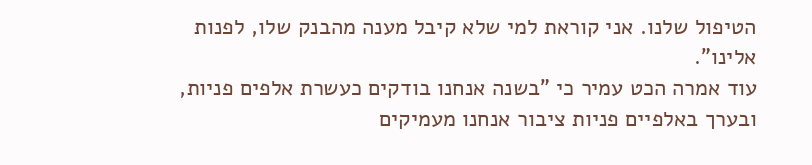הטיפול שלנו. אני קוראת למי שלא קיבל מענה מהבנק שלו, לפנות אלינו".
עוד אמרה הכט עמיר כי "בשנה אנחנו בודקים כעשרת אלפים פניות, ובערך באלפיים פניות ציבור אנחנו מעמיקים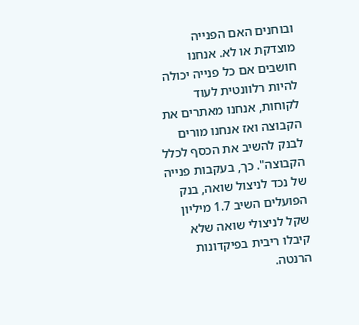ובוחנים האם הפנייה מוצדקת או לא. אנחנו חושבים אם כל פנייה יכולה להיות רלוונטית לעוד לקוחות, אנחנו מאתרים את הקבוצה ואז אנחנו מורים לבנק להשיב את הכסף לכלל הקבוצה". כך, בעקבות פנייה של נכד לניצול שואה, בנק הפועלים השיב 1.7 מיליון שקל לניצולי שואה שלא קיבלו ריבית בפיקדונות הרנטה.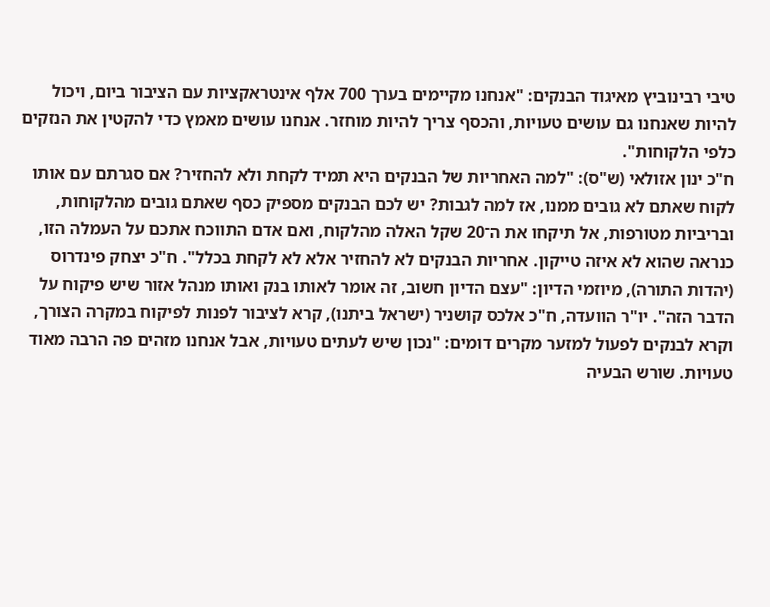טיבי רבינוביץ מאיגוד הבנקים: "אנחנו מקיימים בערך 700 אלף אינטראקציות עם הציבור ביום, ויכול להיות שאנחנו גם עושים טעויות, והכסף צריך להיות מוחזר. אנחנו עושים מאמץ כדי להקטין את הנזקים כלפי הלקוחות".
ח"כ ינון אזולאי (ש"ס): "למה האחריות של הבנקים היא תמיד לקחת ולא להחזיר? אם סגרתם עם אותו לקוח שאתם לא גובים ממנו, אז למה לגבות? יש לכם הבנקים מספיק כסף שאתם גובים מהלקוחות, ובריביות מטורפות, אל תיקחו את ה־20 שקל האלה מהלקוח, ואם אדם התווכח אתכם על העמלה הזו, כנראה שהוא לא איזה טייקון. אחריות הבנקים לא להחזיר אלא לא לקחת בכלל". ח"כ יצחק פינדרוס (יהדות התורה), מיוזמי הדיון: "עצם הדיון חשוב, זה אומר לאותו בנק ואותו מנהל אזור שיש פיקוח על הדבר הזה". יו"ר הוועדה, ח"כ אלכס קושניר (ישראל ביתנו), קרא לציבור לפנות לפיקוח במקרה הצורך, וקרא לבנקים לפעול למזער מקרים דומים: "נכון שיש לעתים טעויות, אבל אנחנו מזהים פה הרבה מאוד טעויות. שורש הבעיה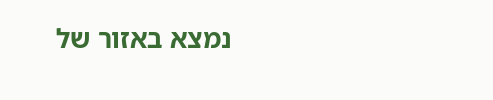נמצא באזור של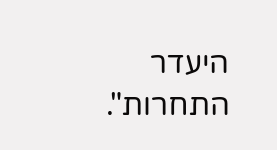היעדר התחרות".